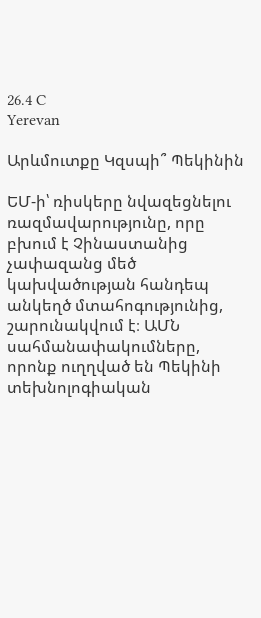26.4 C
Yerevan

Արևմուտքը Կզսպի՞ Պեկինին

ԵՄ‑ի՝ ռիսկերը նվազեցնելու ռազմավարությունը, որը բխում է Չինաստանից չափազանց մեծ կախվածության հանդեպ անկեղծ մտահոգությունից, շարունակվում է։ ԱՄՆ սահմանափակումները, որոնք ուղղված են Պեկինի տեխնոլոգիական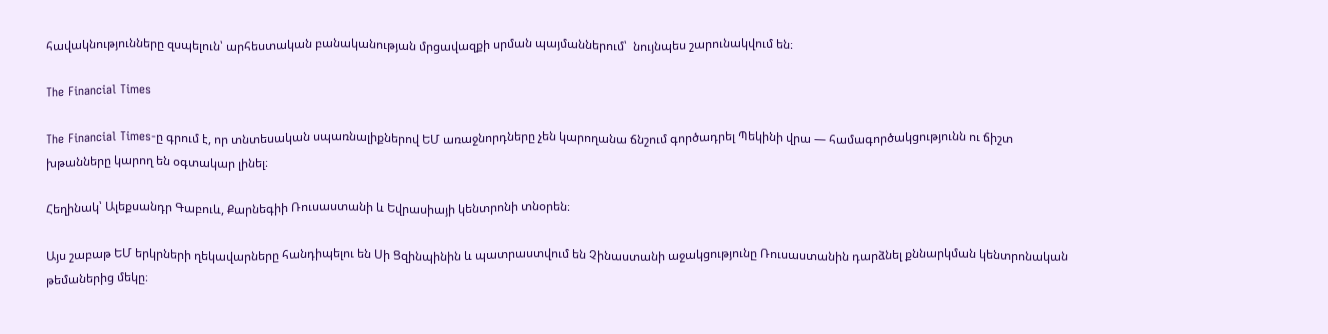հավակնությունները զսպելուն՝ արհեստական բանականության մրցավազքի սրման պայմաններում՝  նույնպես շարունակվում են։

The Financial Times

The Financial Times‑ը գրում է, որ տնտեսական սպառնալիքներով ԵՄ առաջնորդները չեն կարողանա ճնշում գործադրել Պեկինի վրա — համագործակցությունն ու ճիշտ խթանները կարող են օգտակար լինել։

Հեղինակ՝ Ալեքսանդր Գաբուև, Քարնեգիի Ռուսաստանի և Եվրասիայի կենտրոնի տնօրեն։

Այս շաբաթ ԵՄ երկրների ղեկավարները հանդիպելու են Սի Ցզինպինին և պատրաստվում են Չինաստանի աջակցությունը Ռուսաստանին դարձնել քննարկման կենտրոնական թեմաներից մեկը։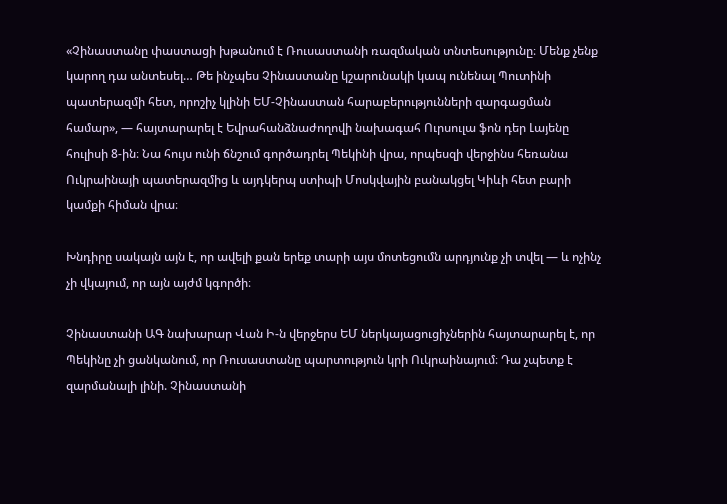«Չինաստանը փաստացի խթանում է Ռուսաստանի ռազմական տնտեսությունը։ Մենք չենք կարող դա անտեսել… Թե ինչպես Չինաստանը կշարունակի կապ ունենալ Պուտինի պատերազմի հետ, որոշիչ կլինի ԵՄ-Չինաստան հարաբերությունների զարգացման համար», — հայտարարել է Եվրահանձնաժողովի նախագահ Ուրսուլա ֆոն դեր Լայենը հուլիսի 8‑ին։ Նա հույս ունի ճնշում գործադրել Պեկինի վրա, որպեսզի վերջինս հեռանա Ուկրաինայի պատերազմից և այդկերպ ստիպի Մոսկվային բանակցել Կիևի հետ բարի կամքի հիման վրա։

Խնդիրը սակայն այն է, որ ավելի քան երեք տարի այս մոտեցումն արդյունք չի տվել — և ոչինչ չի վկայում, որ այն այժմ կգործի։

Չինաստանի ԱԳ նախարար Վան Ի‑ն վերջերս ԵՄ ներկայացուցիչներին հայտարարել է, որ Պեկինը չի ցանկանում, որ Ռուսաստանը պարտություն կրի Ուկրաինայում։ Դա չպետք է զարմանալի լինի. Չինաստանի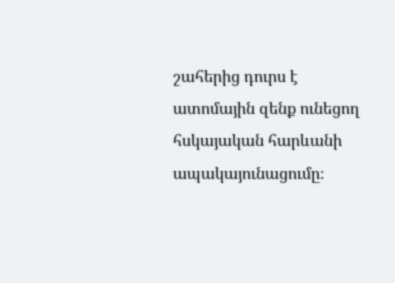շահերից դուրս է ատոմային զենք ունեցող հսկայական հարևանի ապակայունացումը։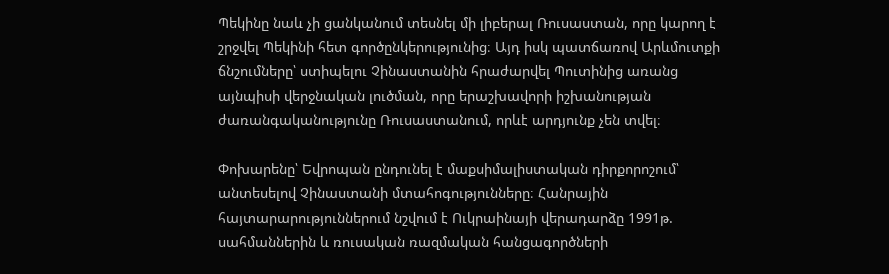Պեկինը նաև չի ցանկանում տեսնել մի լիբերալ Ռուսաստան, որը կարող է շրջվել Պեկինի հետ գործընկերությունից։ Այդ իսկ պատճառով Արևմուտքի ճնշումները՝ ստիպելու Չինաստանին հրաժարվել Պուտինից առանց այնպիսի վերջնական լուծման, որը երաշխավորի իշխանության ժառանգականությունը Ռուսաստանում, որևէ արդյունք չեն տվել։

Փոխարենը՝ Եվրոպան ընդունել է մաքսիմալիստական դիրքորոշում՝ անտեսելով Չինաստանի մտահոգությունները։ Հանրային հայտարարություններում նշվում է Ուկրաինայի վերադարձը 1991թ. սահմաններին և ռուսական ռազմական հանցագործների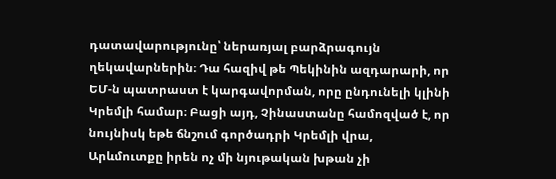դատավարությունը՝ ներառյալ բարձրագույն ղեկավարներին։ Դա հազիվ թե Պեկինին ազդարարի, որ ԵՄ‑ն պատրաստ է կարգավորման, որը ընդունելի կլինի Կրեմլի համար։ Բացի այդ, Չինաստանը համոզված է, որ նույնիսկ եթե ճնշում գործադրի Կրեմլի վրա, Արևմուտքը իրեն ոչ մի նյութական խթան չի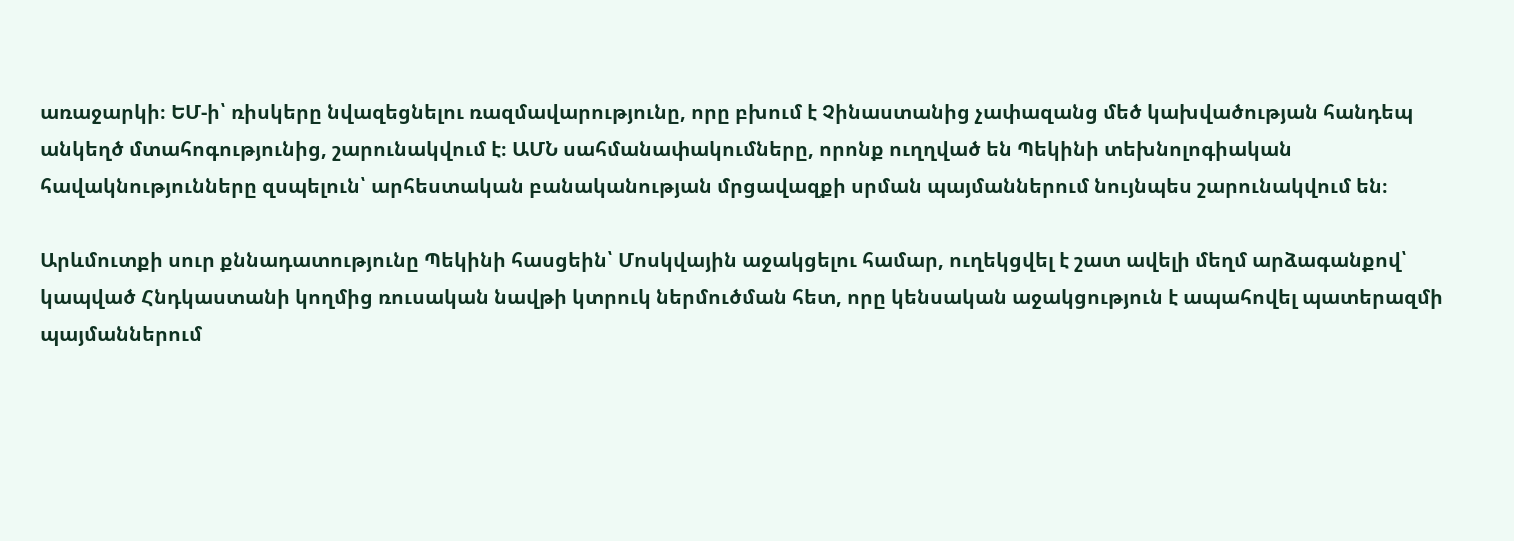առաջարկի։ ԵՄ‑ի՝ ռիսկերը նվազեցնելու ռազմավարությունը, որը բխում է Չինաստանից չափազանց մեծ կախվածության հանդեպ անկեղծ մտահոգությունից, շարունակվում է։ ԱՄՆ սահմանափակումները, որոնք ուղղված են Պեկինի տեխնոլոգիական հավակնությունները զսպելուն՝ արհեստական բանականության մրցավազքի սրման պայմաններում նույնպես շարունակվում են։

Արևմուտքի սուր քննադատությունը Պեկինի հասցեին՝ Մոսկվային աջակցելու համար, ուղեկցվել է շատ ավելի մեղմ արձագանքով՝ կապված Հնդկաստանի կողմից ռուսական նավթի կտրուկ ներմուծման հետ, որը կենսական աջակցություն է ապահովել պատերազմի պայմաններում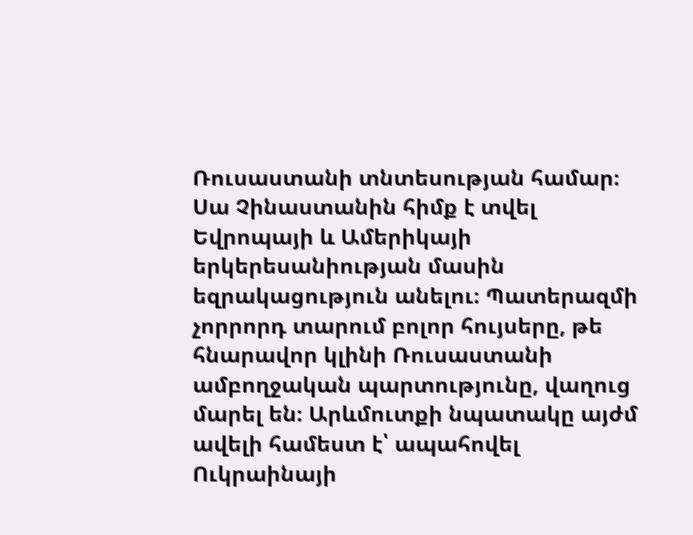Ռուսաստանի տնտեսության համար։ Սա Չինաստանին հիմք է տվել Եվրոպայի և Ամերիկայի երկերեսանիության մասին եզրակացություն անելու։ Պատերազմի չորրորդ տարում բոլոր հույսերը, թե հնարավոր կլինի Ռուսաստանի ամբողջական պարտությունը, վաղուց մարել են։ Արևմուտքի նպատակը այժմ ավելի համեստ է՝ ապահովել Ուկրաինայի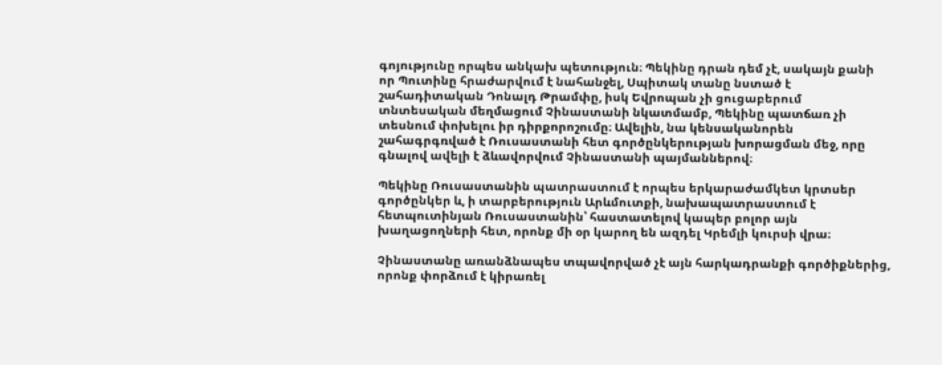գոյությունը որպես անկախ պետություն։ Պեկինը դրան դեմ չէ, սակայն քանի որ Պուտինը հրաժարվում է նահանջել, Սպիտակ տանը նստած է շահադիտական Դոնալդ Թրամփը, իսկ Եվրոպան չի ցուցաբերում տնտեսական մեղմացում Չինաստանի նկատմամբ, Պեկինը պատճառ չի տեսնում փոխելու իր դիրքորոշումը։ Ավելին, նա կենսականորեն շահագրգռված է Ռուսաստանի հետ գործընկերության խորացման մեջ, որը գնալով ավելի է ձևավորվում Չինաստանի պայմաններով։

Պեկինը Ռուսաստանին պատրաստում է որպես երկարաժամկետ կրտսեր գործընկեր և, ի տարբերություն Արևմուտքի, նախապատրաստում է հետպուտինյան Ռուսաստանին՝ հաստատելով կապեր բոլոր այն խաղացողների հետ, որոնք մի օր կարող են ազդել Կրեմլի կուրսի վրա։

Չինաստանը առանձնապես տպավորված չէ այն հարկադրանքի գործիքներից, որոնք փորձում է կիրառել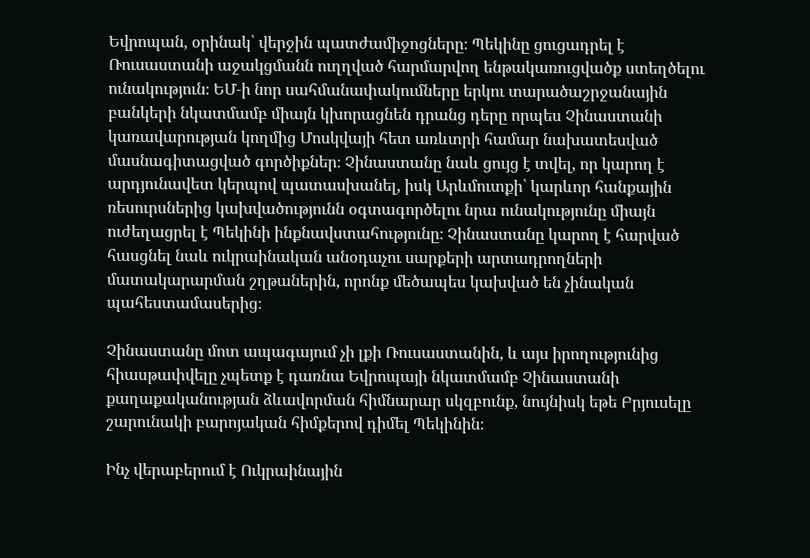Եվրոպան, օրինակ՝ վերջին պատժամիջոցները։ Պեկինը ցուցադրել է Ռուսաստանի աջակցմանն ուղղված հարմարվող ենթակառուցվածք ստեղծելու ունակություն։ ԵՄ‑ի նոր սահմանափակումները երկու տարածաշրջանային բանկերի նկատմամբ միայն կխորացնեն դրանց դերը որպես Չինաստանի կառավարության կողմից Մոսկվայի հետ առևտրի համար նախատեսված մասնագիտացված գործիքներ։ Չինաստանը նաև ցույց է տվել, որ կարող է արդյունավետ կերպով պատասխանել, իսկ Արևմուտքի՝ կարևոր հանքային ռեսուրսներից կախվածությունն օգտագործելու նրա ունակությունը միայն ուժեղացրել է Պեկինի ինքնավստահությունը։ Չինաստանը կարող է հարված հասցնել նաև ուկրաինական անօդաչու սարքերի արտադրողների մատակարարման շղթաներին, որոնք մեծապես կախված են չինական պահեստամասերից։

Չինաստանը մոտ ապագայում չի լքի Ռուսաստանին, և այս իրողությունից հիասթափվելը չպետք է դառնա Եվրոպայի նկատմամբ Չինաստանի քաղաքականության ձևավորման հիմնարար սկզբունք, նույնիսկ եթե Բրյուսելը շարունակի բարոյական հիմքերով դիմել Պեկինին։

Ինչ վերաբերում է Ուկրաինային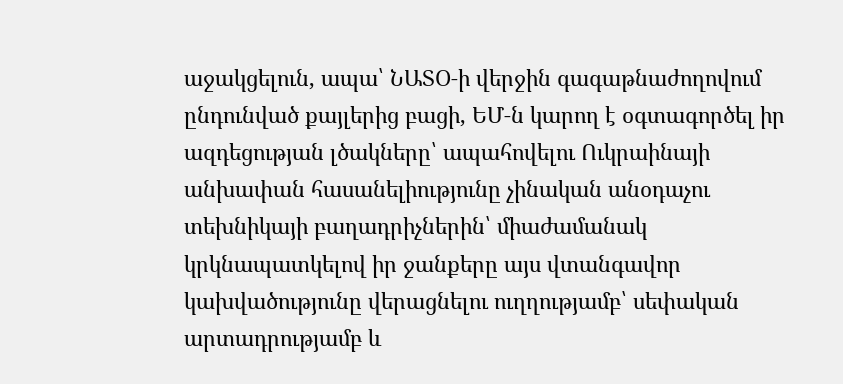աջակցելուն, ապա՝ ՆԱՏՕ‑ի վերջին գագաթնաժողովում ընդունված քայլերից բացի, ԵՄ‑ն կարող է օգտագործել իր ազդեցության լծակները՝ ապահովելու Ուկրաինայի անխափան հասանելիությունը չինական անօդաչու տեխնիկայի բաղադրիչներին՝ միաժամանակ կրկնապատկելով իր ջանքերը այս վտանգավոր կախվածությունը վերացնելու ուղղությամբ՝ սեփական արտադրությամբ և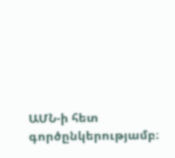ԱՄՆ‑ի հետ գործընկերությամբ։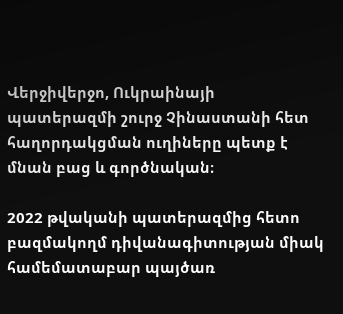Վերջիվերջո, Ուկրաինայի պատերազմի շուրջ Չինաստանի հետ հաղորդակցման ուղիները պետք է մնան բաց և գործնական։

2022 թվականի պատերազմից հետո բազմակողմ դիվանագիտության միակ համեմատաբար պայծառ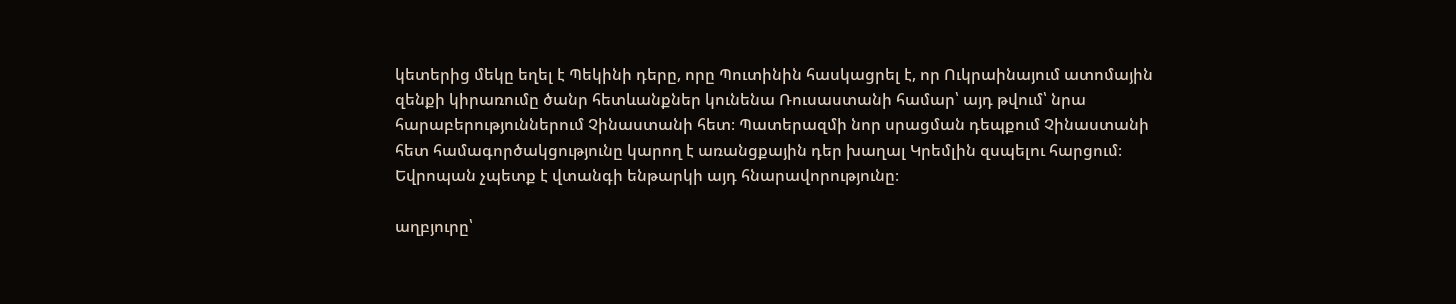կետերից մեկը եղել է Պեկինի դերը, որը Պուտինին հասկացրել է, որ Ուկրաինայում ատոմային զենքի կիրառումը ծանր հետևանքներ կունենա Ռուսաստանի համար՝ այդ թվում՝ նրա հարաբերություններում Չինաստանի հետ։ Պատերազմի նոր սրացման դեպքում Չինաստանի հետ համագործակցությունը կարող է առանցքային դեր խաղալ Կրեմլին զսպելու հարցում։ Եվրոպան չպետք է վտանգի ենթարկի այդ հնարավորությունը։

աղբյուրը՝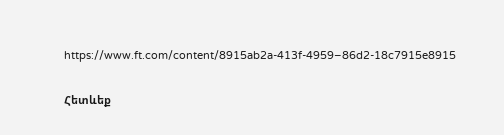https://www.ft.com/content/8915ab2a-413f-4959–86d2-18c7915e8915

Հետևեք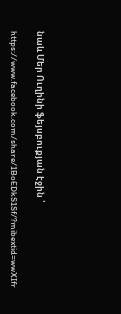նաև Մեր Ուղինի ֆեյսբուքյան էջին ՝

https://www.facebook.com/share/1BoEDkS1Sf/?mibextid=wwXIfr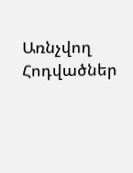Առնչվող Հոդվածներ